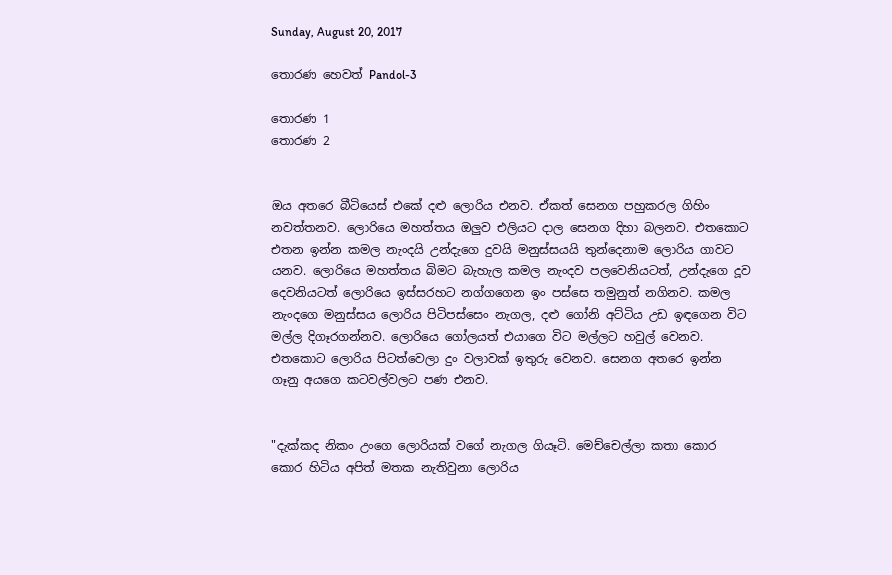Sunday, August 20, 2017

තොරණ හෙවත් Pandol-3

තොරණ 1
තොරණ 2


ඔය අතරෙ බීටියෙස් එකේ දළු ලොරිය එනව. ඒකත් සෙනග පහුකරල ගිහිං නවත්තනව. ලොරියෙ මහත්තය ඔලුව එලියට දාල සෙනග දිහා බලනව. එතකොට එතන ඉන්න කමල නැංදයි උන්දැගෙ දුවයි මනුස්සයයි තුන්දෙනාම ලොරිය ගාවට යනව. ලොරියෙ මහත්තය බිමට බැහැල කමල නැංදව පලවෙනියටත්, උන්දැගෙ දූව දෙවනියටත් ලොරියෙ ඉස්සරහට නග්ගගෙන ඉං පස්සෙ තමුනුත් නගිනව. කමල නැංදගෙ මනුස්සය ලොරිය පිටිපස්සෙං නැගල, දළු ගෝනි අට්ටිය උඩ ඉඳගෙන විට මල්ල දිගෑරගන්නව. ලොරියෙ ගෝලයත් එයාගෙ විට මල්ලට හවුල් වෙනව. එතකොට ලොරිය පිටත්වෙලා දුං වලාවක් ඉතුරු වෙනව. සෙනග අතරෙ ඉන්න ගෑනු අයගෙ කටවල්වලට පණ එනව.


"දැක්කද නිකං උංගෙ ලොරියක් වගේ නැගල ගියෑටි. මෙච්චෙල්ලා කතා කොර කොර හිටිය අපිත් මතක නැතිවුනා ලොරිය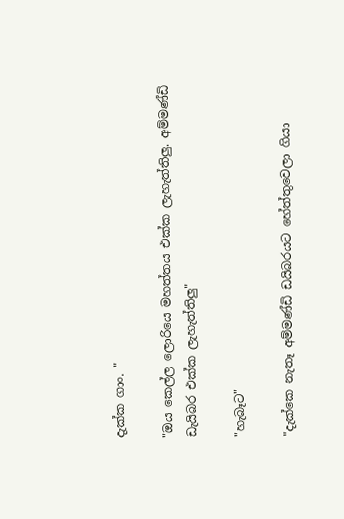දැක්ක ගාං. "

"ඔය කෙල්ල ලොරියෙ මහත්තය එක්ක ලැහැත්තිලු. අම්මණ්ඩි ඩැයිබර එක්ක ලැහැත්තිලු"

"හැබෑට"

"දැක්කෙ නැතෑ අම්මණ්ඩි ඩයිබරයට හේත්තුවෙලා ගියා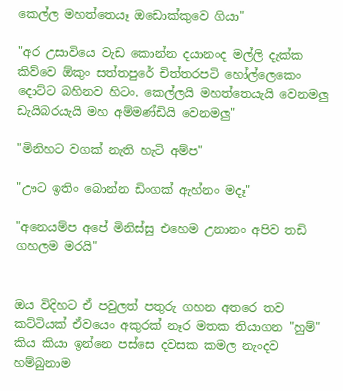කෙල්ල මහත්තෙයෑ ඔඩොක්කුවෙ ගියා"

"අර උසාවියෙ වැඩ කොන්න දයානංද මල්ලි දැක්ක කිව්වෙ ඕකුං සත්තපුරේ චිත්තරපටි හෝල්ලෙකෙං දොට්ට බහිනව හිටං. කෙල්ලයි මහත්තෙයැයි වෙනමලු ඩැයිබරයැයි මහ අම්මණ්ඩියි වෙනමලු"

"මිනිහට වගක් නැති හැටි අම්ප"

"ඌට ඉතිං බොන්න ඩිංගක් ඇහ්නං මදෑ"

"අනෙයම්ප අපේ මිනිස්සු එහෙම උනානං අපිව තඩි ගහලම මරයි"


ඔය විදිහට ඒ පවුලත් පතුරු ගහන අතරෙ තව කට්ටියක් ඒවයෙං අකුරක් නෑර මතක තියාගන "හුම්" කිය කියා ඉන්නෙ පස්සෙ දවසක කමල නැංදව හම්බුනාම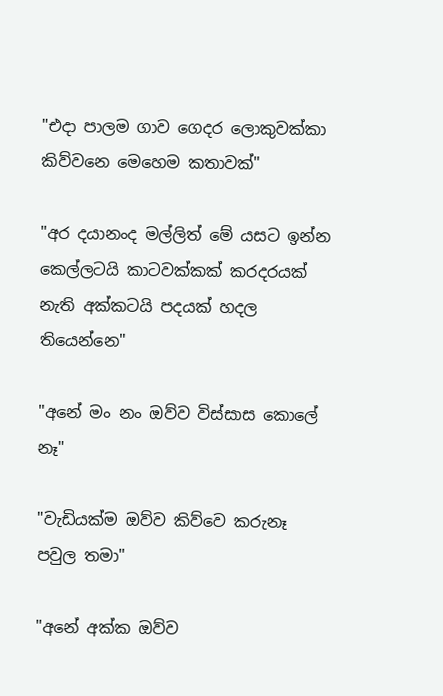"එදා පාලම ගාව ගෙදර ලොකුවක්කා කිව්වනෙ මෙහෙම කතාවක්"

"අර දයානංද මල්ලිත් මේ යසට ඉන්න කෙල්ලටයි කාටවක්කක් කරදරයක් නැති අක්කටයි පදයක් හදල තියෙන්නෙ"

"අනේ මං නං ඔව්ව විස්සාස කොලේ නෑ"

"වැඩියක්ම ඔව්ව කිව්වෙ කරුනෑ පවුල තමා"

"අනේ අක්ක ඔව්ව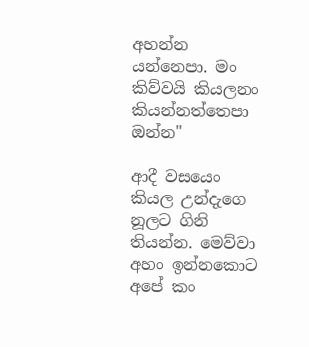අහන්න යන්නෙපා. මං කිව්වයි කියලනං කියන්නත්තෙපා ඔන්න"

ආදී වසයෙං කියල උන්දැගෙ නූලට ගිනි තියන්න. මෙව්වා අහං ඉන්නකොට අපේ කං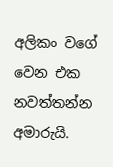අලිකං වගේ වෙන එක නවත්තන්න අමාරුයි.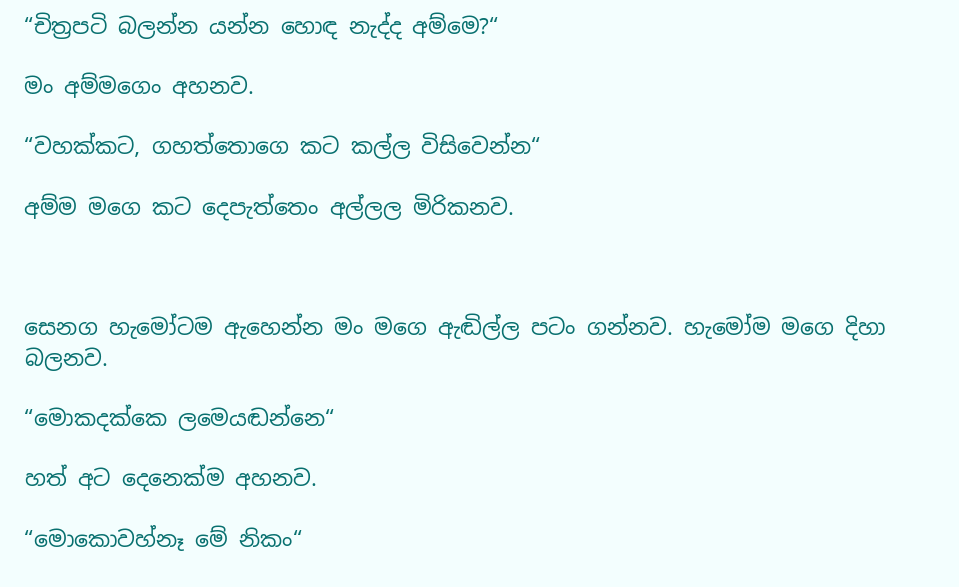“චිත්‍රපටි බලන්න යන්න හොඳ නැද්ද අම්මෙ?“

මං අම්මගෙං අහනව.

“වහක්කට, ගහත්තොගෙ කට කල්ල විසිවෙන්න“

අම්ම මගෙ කට දෙපැත්තෙං අල්ලල මිරිකනව.



සෙනග හැමෝටම ඇහෙන්න මං මගෙ ඇඬිල්ල පටං ගන්නව. හැමෝම මගෙ දිහා බලනව.

“මොකදක්කෙ ලමෙයඬන්නෙ“

හත් අට දෙනෙක්ම අහනව.

“මොකොවහ්නෑ මේ නිකං“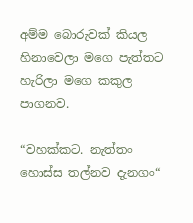අම්ම බොරුවක් කියල හිනාවෙලා මගෙ පැත්තට හැරිලා මගෙ කකුල පාගනව.

“වහක්කට. නැත්තං හොස්ස තල්නව දැනගං“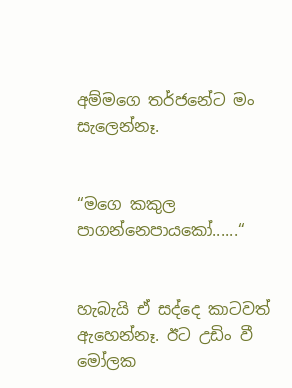අම්මගෙ තර්ජනේට මං සැලෙන්නෑ.


“මගෙ කකුල පාගන්නෙපායකෝ......“


හැබැයි ඒ සද්දෙ කාටවත් ඇහෙන්නෑ. ඊට උඩිං වී මෝලක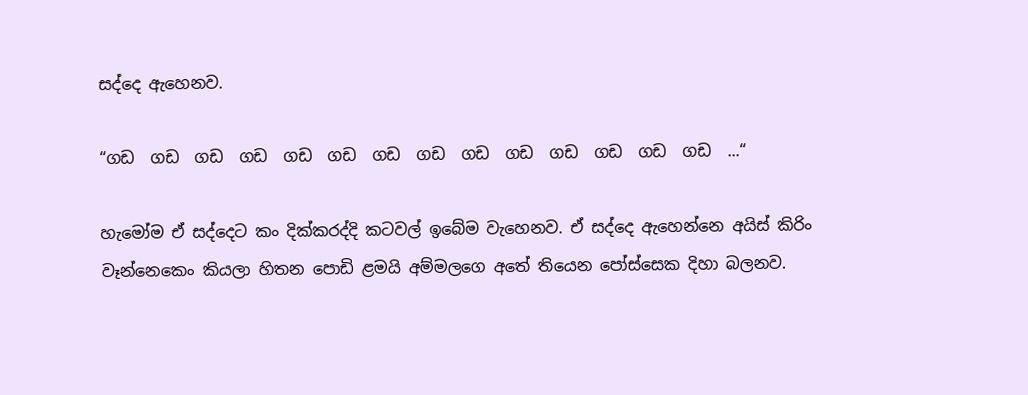සද්දෙ ඇහෙනව.

“ගඩ  ගඩ  ගඩ  ගඩ  ගඩ  ගඩ  ගඩ  ගඩ  ගඩ  ගඩ  ගඩ  ගඩ  ගඩ  ගඩ  ...“

හැමෝම ඒ සද්දෙට කං දික්කරද්දි කටවල් ඉබේම වැහෙනව. ඒ සද්දෙ ඇහෙන්නෙ අයිස් කිරිං වෑන්නෙකෙං කියලා හිතන පොඩි ළමයි අම්මලගෙ අතේ තියෙන පෝස්සෙක දිහා බලනව.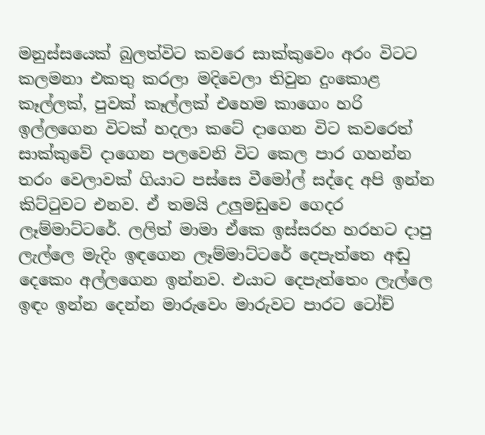මනුස්සයෙක් බුලත්විට කවරෙ සාක්කුවෙං අරං විටට කලමනා එකතු කරලා මදිවෙලා තිවුන දුංකොළ කෑල්ලක්, පුවක් කෑල්ලක් එහෙම කාගෙං හරි ඉල්ලගෙන විටක් හදලා කටේ දාගෙන විට කවරෙත් සාක්කුවේ දාගෙන පලවෙනි විට කෙල පාර ගහන්න තරං වෙලාවක් ගියාට පස්සෙ වීමෝල් සද්දෙ අපි ඉන්න කිට්ටුවට එනව. ඒ තමයි උලුමඩුවෙ ගෙදර ලෑම්මාට්ටරේ. ලලිත් මාමා ඒකෙ ඉස්සරහ හරහට දාපු ලැල්ලෙ මැදිං ඉඳගෙන ලෑම්මාට්ටරේ දෙපැත්තෙ අඬු දෙකෙං අල්ලගෙන ඉන්නව. එයාට දෙපැත්තෙං ලැල්ලෙ ඉඳං ඉන්න දෙන්න මාරුවෙං මාරුවට පාරට ටෝච්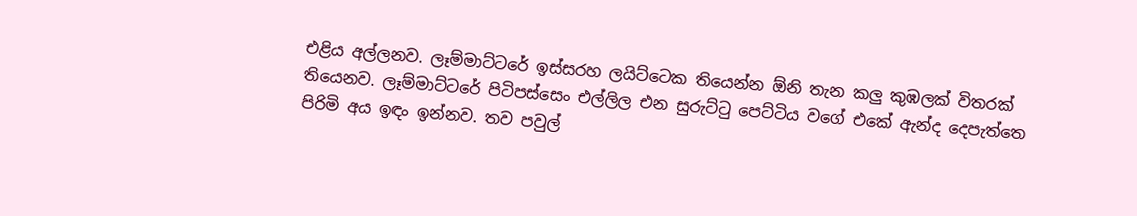එළිය අල්ලනව. ලෑම්මාට්ටරේ ඉස්සරහ ලයිට්ටෙක තියෙන්න ඕනි තැන කලු කුඹලක් විතරක් තියෙනව. ලෑම්මාට්ටරේ පිටිපස්සෙං එල්ලිල එන සුරුට්ටු පෙට්ටිය වගේ එකේ ඇන්ද දෙපැත්තෙ පිරිමි අය ඉඳං ඉන්නව. තව පවුල්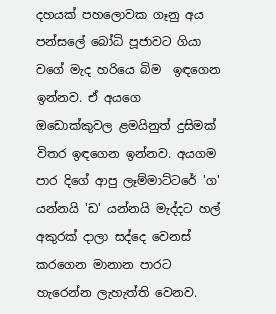දහයක් පහලොවක ගෑනු අය පන්සලේ බෝධි පූජාවට ගියා වගේ මැද හරියෙ බිම  ඉඳගෙන ඉන්නව. ඒ අයගෙ ඔඩොක්කුවල ළමයිනුත් දුසිමක් විතර ඉඳගෙන ඉන්නව. අයගම පාර දිගේ ආපු ලෑම්මාට්ටරේ 'ග' යන්නයි 'ඩ' යන්නයි මැද්දට හල් අකුරක් දාලා සද්දෙ වෙනස් කරගෙන මානාන පාරට හැරෙන්න ලැහැත්ති වෙනව.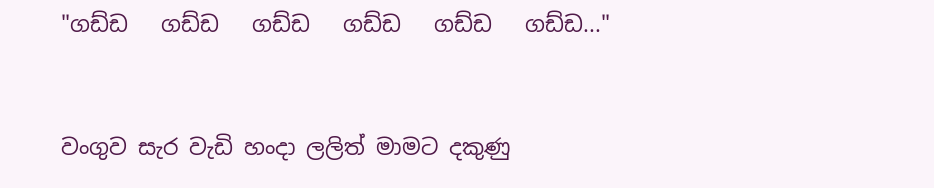"ගඩ්ඩ   ගඩ්ඩ   ගඩ්ඩ   ගඩ්ඩ   ගඩ්ඩ   ගඩ්ඩ..."


වංගුව සැර වැඩි හංදා ලලිත් මාමට දකුණු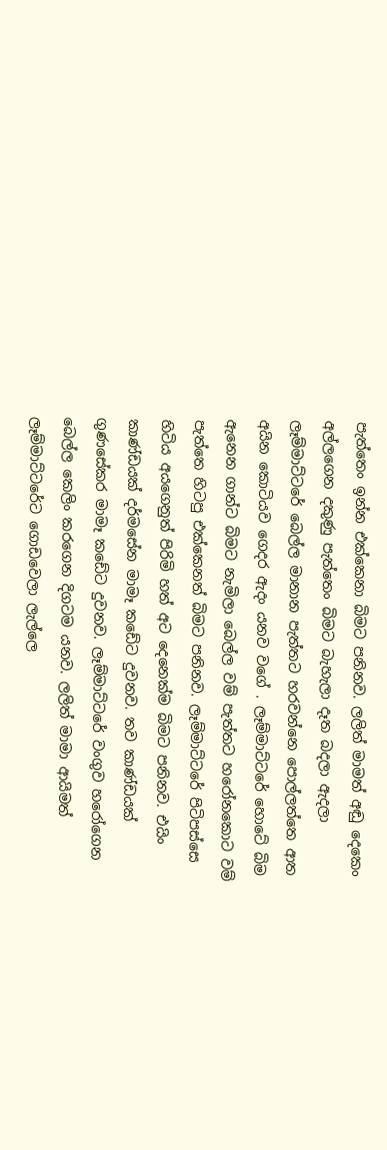පැත්තෙං ඉන්න එක්කෙනා බිමට පනිනව. ලලිත් මාමත් අඬු දෙකෙං අල්ලගෙන දකුණු පැත්තෙං බිමට බැහැලා දෑත බදලා ඇදලා ලෑම්මාට්ටරේ බෙල්ල මානාන පැත්තට හරවන්නෙ පොල්ලත්තෙ ආත අයින කොටියව ගෙදර ඇදං යනව වගේ . ලෑම්මාට්ටරේ හොටේ බිම ඇනෙන ගාන්ට බිමට නැමිලා බෙල්ල වම් පැත්තට හරෝනකොට වම් පැත්තෙ හිටපු එක්කෙනත් බිමට පනිනව. ලෑම්මාට්ටරේ පිටිපස්සෙ හිටිය අයගෙනුත් පිරිමි හත් අට දෙනෙක්ම බිමට පනිනව. එයිං කාණ්ඩයක් දර්මසේන මාමෑ කඩේට දුවනව. තව කාණ්ඩයක් ගුණසේකර මාමෑ කඩේට දුවනව. ලෑම්මාට්ටරේ වංගුව හරෝගෙන බෙල්ල කෙලිං කරගෙන දිගටම යනව. ලලිත් මාමා ආයිමත් ලෑම්මාට්ටරේට ගොඩවෙලා ලැල්ලෙ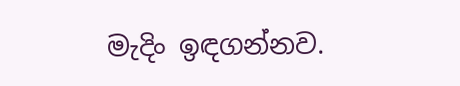මැදිං ඉඳගන්නව.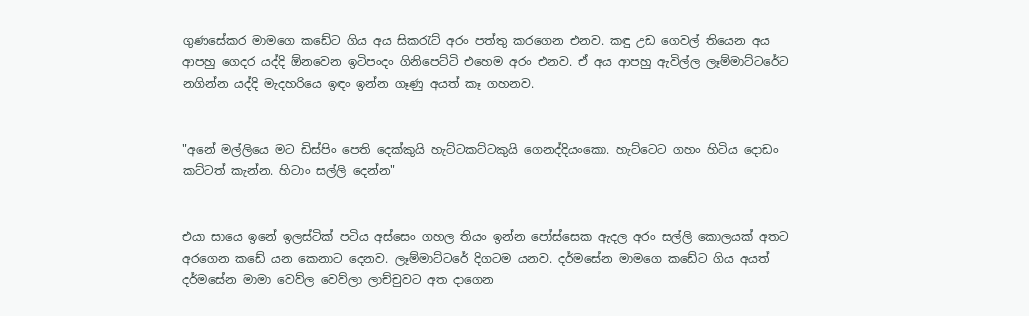ගුණසේකර මාමගෙ කඩේට ගිය අය සිකරැට් අරං පත්තු කරගෙන එනව. කඳු උඩ ගෙවල් තියෙන අය ආපහු ගෙදර යද්දි ඕනවෙන ඉටිපංදං ගිනිපෙට්ටි එහෙම අරං එනව. ඒ අය ආපහු ඇවිල්ල ලෑම්මාට්ටරේට නගින්න යද්දි මැදහරියෙ ඉඳං ඉන්න ගෑණු අයත් කෑ ගහනව.


"අනේ මල්ලියෙ මට ඩිස්පිං පෙති දෙක්කුයි හැට්ටකට්ටකුයි ගෙනද්දියංකො. හැට්ටෙට ගහං හිටිය දොඩං කට්ටත් කැන්න. හිටාං සල්ලි දෙන්න"


එයා සායෙ ඉනේ ඉලස්ටික් පටිය අස්සෙං ගහල තියං ඉන්න පෝස්සෙක ඇදල අරං සල්ලි කොලයක් අතට අරගෙන කඩේ යන කෙනාට දෙනව. ලෑම්මාට්ටරේ දිගටම යනව. දර්මසේන මාමගෙ කඩේට ගිය අයත් දර්මසේන මාමා වෙව්ල වෙව්ලා ලාච්චුවට අත දාගෙන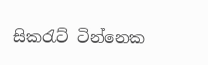සිකරැට් ටින්නෙක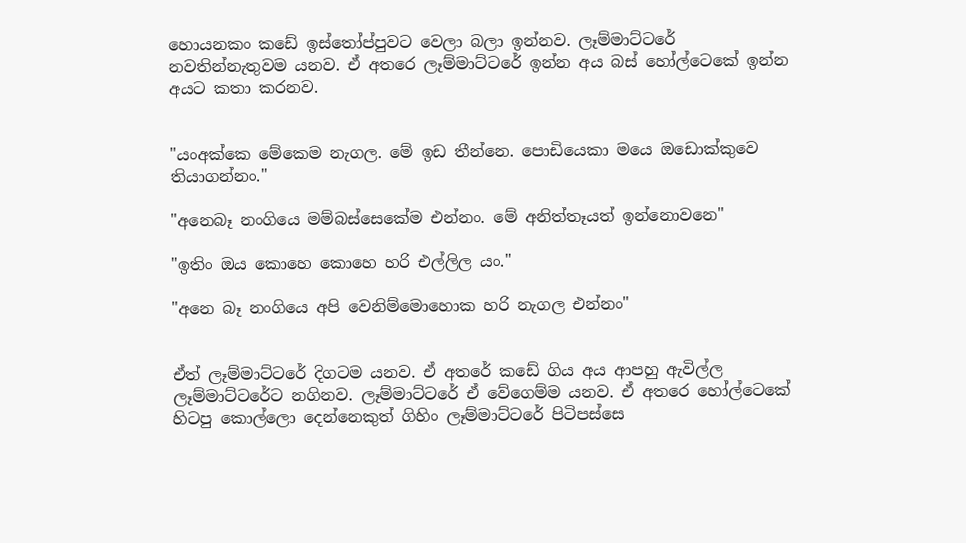හොයනකං කඩේ ඉස්තෝප්පුවට වෙලා බලා ඉන්නව. ලෑම්මාට්ටරේ නවතින්නැතුවම යනව. ඒ අතරෙ ලෑම්මාට්ටරේ ඉන්න අය බස් හෝල්ටෙකේ ඉන්න අයට කතා කරනව.


"යංඅක්කෙ මේකෙම නැගල. මේ ඉඩ තීන්නෙ. පොඩියෙකා මයෙ ඔඩොක්කුවෙ තියාගන්නං."

"අනෙබෑ නංගියෙ මම්බස්සෙකේම එන්නං. මේ අනිත්තෑයත් ඉන්නොවනෙ"

"ඉතිං ඔය කොහෙ කොහෙ හරි එල්ලිල යං."

"අනෙ බෑ නංගියෙ අපි වෙනිම්මොහොක හරි නැගල එන්නං"


ඒත් ලෑම්මාට්ටරේ දිගටම යනව. ඒ අතරේ කඩේ ගිය අය ආපහු ඇවිල්ල ලෑම්මාට්ටරේට නගිනව. ලෑම්මාට්ටරේ ඒ වේගෙම්ම යනව. ඒ අතරෙ හෝල්ටෙකේ හිටපු කොල්ලො දෙන්නෙකුත් ගිහිං ලෑම්මාට්ටරේ පිටිපස්සෙ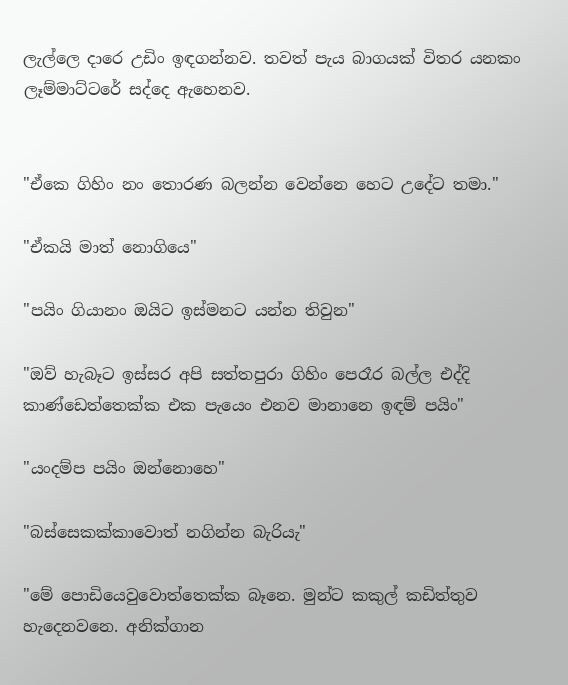ලැල්ලෙ දාරෙ උඩිං ඉඳගන්නව. තවත් පැය බාගයක් විතර යනකං ලෑම්මාට්ටරේ සද්දෙ ඇහෙනව.


"ඒකෙ ගිහිං නං තොරණ බලන්න වෙන්නෙ හෙට උදේට තමා."

"ඒකයි මාත් නොගියෙ"

"පයිං ගියානං ඔයිට ඉස්මනට යන්න තිවුන"

"ඔව් හැබෑට ඉස්සර අපි සත්තපුරා ගිහිං පෙරෑර බල්ල එද්දි කාණ්ඩෙත්තෙක්ක එක පැයෙං එනව මානානෙ ඉඳම් පයිං"

"යංදම්ප පයිං ඔන්නොහෙ"

"බස්සෙකක්කාවොත් නගින්න බැරියැ"

"මේ පොඩියෙවුවොත්තෙක්ක බෑනෙ. මුන්ට කකුල් කඩිත්තුව හැදෙනවනෙ. අනික්ගාන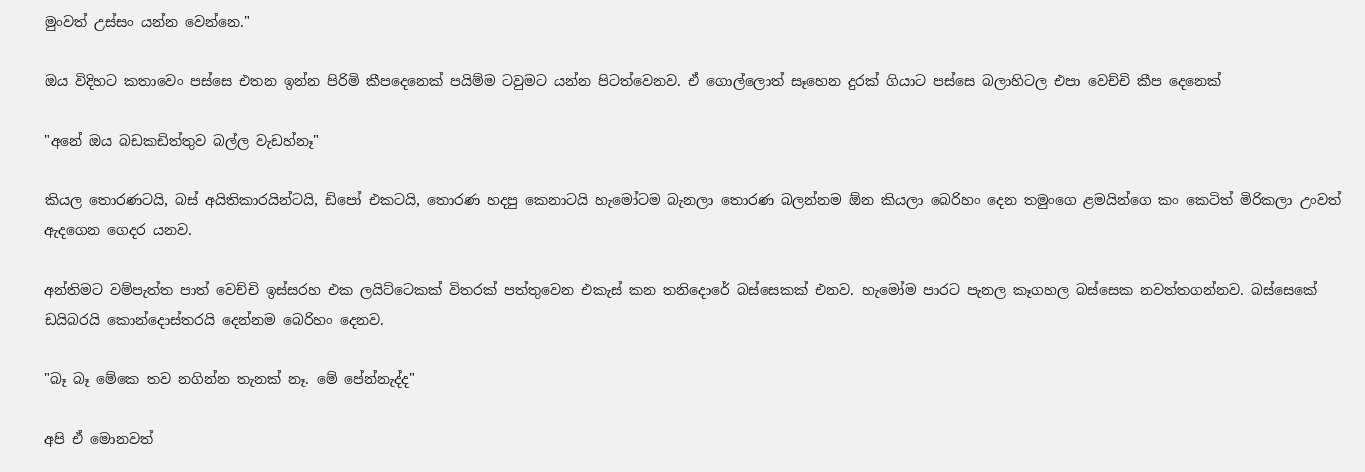මුංවත් උස්සං යන්න වෙන්නෙ."

ඔය විදිහට කතාවෙං පස්සෙ එතන ඉන්න පිරිමි කීපදෙනෙක් පයිම්ම ටවුමට යන්න පිටත්වෙනව. ඒ ගොල්ලොත් සෑහෙන දුරක් ගියාට පස්සෙ බලාහිටල එපා වෙච්චි කීප දෙනෙක්

"අනේ ඔය බඩකඩිත්තුව බල්ල වැඩහ්නෑ"

කියල තොරණටයි, බස් අයිතිකාරයින්ටයි, ඩිපෝ එකටයි, තොරණ හදපු කෙනාටයි හැමෝටම බැනලා තොරණ බලන්නම ඕන කියලා බෙරිහං දෙන තමුංගෙ ළමයින්ගෙ කං කෙටිත් මිරිකලා උංවත් ඇදගෙන ගෙදර යනව.

අන්තිමට වම්පැත්ත පාත් වෙච්චි ඉස්සරහ එක ලයිට්ටෙකක් විතරක් පත්තුවෙන එකැස් කන තනිදොරේ බස්සෙකක් එනව. හැමෝම පාරට පැනල කෑගහල බස්සෙක නවත්තගන්නව. බස්සෙකේ ඩයිබරයි කොන්දොස්තරයි දෙන්නම බෙරිහං දෙනව.

"බෑ බෑ මේකෙ තව නගින්න තැනක් නෑ. මේ පේන්නැද්ද"

අපි ඒ මොනවත්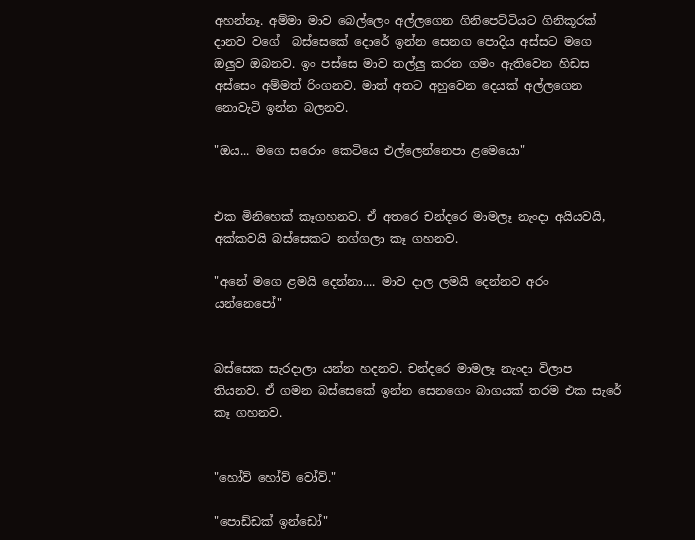අහන්නෑ. අම්මා මාව බෙල්ලෙං අල්ලගෙන ගිනිපෙට්ටියට ගිනිකූරක් දානව වගේ  බස්සෙකේ දොරේ ඉන්න සෙනග පොදිය අස්සට මගෙ ඔලුව ඔබනව. ඉං පස්සෙ මාව තල්ලු කරන ගමං ඇතිවෙන හිඩස අස්සෙං අම්මත් රිංගනව. මාත් අතට අහුවෙන දෙයක් අල්ලගෙන නොවැටි ඉන්න බලනව.

"ඔය... මගෙ සරොං කෙටියෙ එල්ලෙන්නෙපා ළමෙයො"


එක මිනිහෙක් කෑගහනව. ඒ අතරෙ චන්දරෙ මාමලෑ නැංදා අයියවයි, අක්කවයි බස්සෙකට නග්ගලා කෑ ගහනව.

"අනේ මගෙ ළමයි දෙන්නා.... මාව දාල ලමයි දෙන්නව අරං යන්නෙපෝ"


බස්සෙක සැරදාලා යන්න හදනව. චන්දරෙ මාමලෑ නැංදා විලාප තියනව. ඒ ගමන බස්සෙකේ ඉන්න සෙනගෙං බාගයක් තරම එක සැරේ කෑ ගහනව.


"හෝව් හෝව් වෝව්."

"පොඩ්ඩක් ඉන්ඩෝ"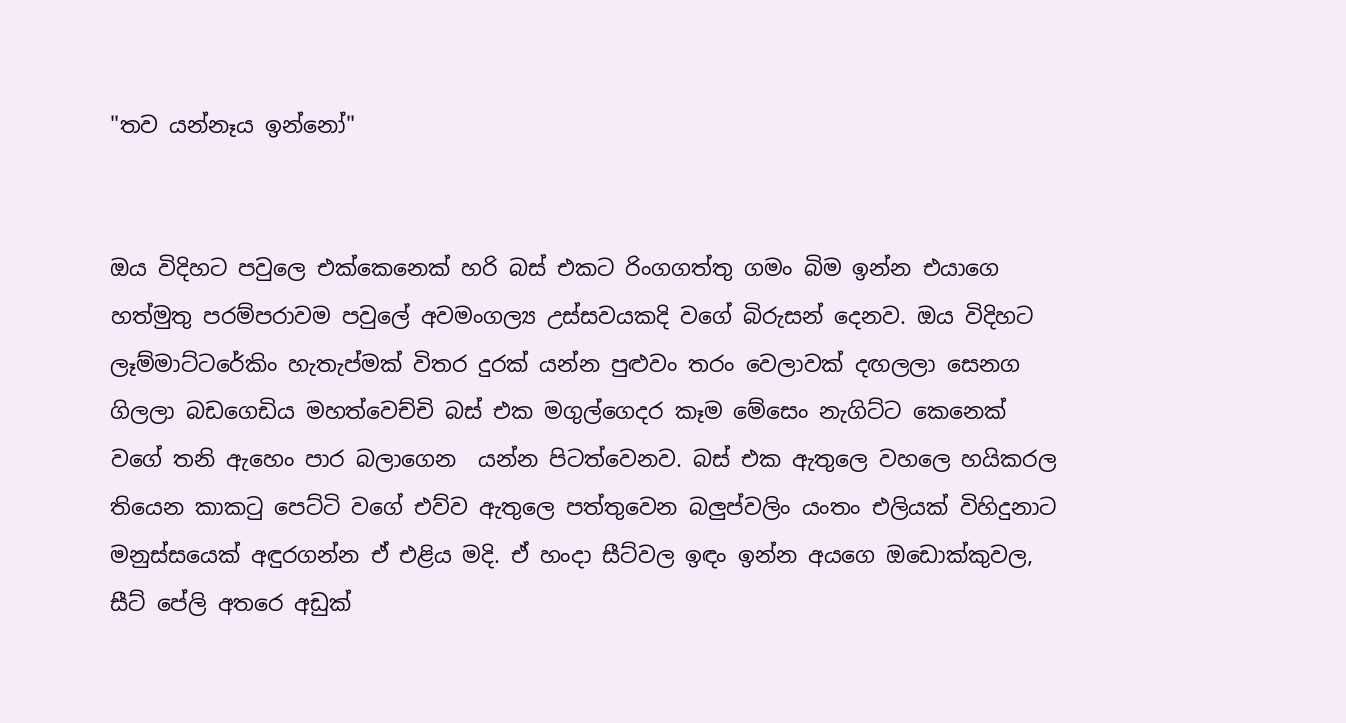"තව යන්නෑය ඉන්නෝ"


ඔය විදිහට පවුලෙ එක්කෙනෙක් හරි බස් එකට රිංගගත්තු ගමං බිම ඉන්න එයාගෙ හත්මුතු පරම්පරාවම පවුලේ අවමංගල්‍ය උස්සවයකදි වගේ බිරුසන් දෙනව. ඔය විදිහට ලෑම්මාට්ටරේකිං හැතැප්මක් විතර දුරක් යන්න පුළුවං තරං වෙලාවක් දඟලලා සෙනග ගිලලා බඩගෙඩිය මහත්වෙච්චි බස් එක මගුල්ගෙදර කෑම මේසෙං නැගිට්ට කෙනෙක් වගේ තනි ඇහෙං පාර බලාගෙන  යන්න පිටත්වෙනව. බස් එක ඇතුලෙ වහලෙ හයිකරල තියෙන කාකටු පෙට්ටි වගේ එව්ව ඇතුලෙ පත්තුවෙන බලුප්වලිං යංතං එලියක් විහිදුනාට මනුස්සයෙක් අඳුරගන්න ඒ එළිය මදි. ඒ හංදා සීට්වල ඉඳං ඉන්න අයගෙ ඔඩොක්කුවල, සීට් පේලි අතරෙ අඩුක්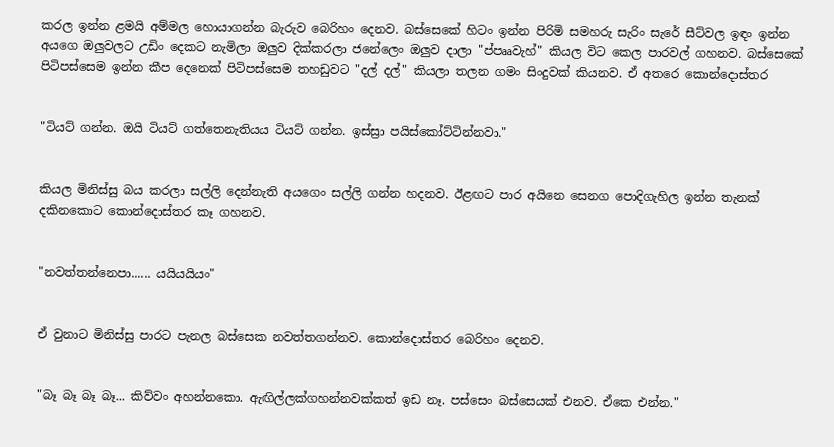කරල ඉන්න ළමයි අම්මල හොයාගන්න බැරුව බෙරිහං දෙනව. බස්සෙකේ හිටං ඉන්න පිරිමි සමහරු සැරිං සැරේ සීට්වල ඉඳං ඉන්න අයගෙ ඔලුවලට උඩිං දෙකට නැමිලා ඔලුව දික්කරලා ජනේලෙං ඔලුව දාලා "ප්පෲවැහ්" කියල විට කෙල පාරවල් ගහනව. බස්සෙකේ පිටිපස්සෙම ඉන්න කීප දෙනෙක් පිටිපස්සෙම තහඩුවට "දල් දල්" කියලා තලන ගමං සිංදුවක් කියනව. ඒ අතරෙ කොන්දොස්තර


"ටියට් ගන්න. ඔයි ටියට් ගත්තෙනැතියය ටියට් ගන්න. ඉස්ස්‍රා පයිස්කෝට්ටින්නවා."


කියල මිනිස්සු බය කරලා සල්ලි දෙන්නැති අයගෙං සල්ලි ගන්න හදනව. ඊළඟට පාර අයිනෙ සෙනග පොදිගැහිල ඉන්න තැනක් දකිනකොට කොන්දොස්තර කෑ ගහනව.


"නවත්තන්නෙපා...... යයියයියං"


ඒ වුනාට මිනිස්සු පාරට පැනල බස්සෙක නවත්තගන්නව. කොන්දොස්තර බෙරිහං දෙනව.


"බෑ බෑ බෑ බෑ... කිව්වං අහන්නකො. ඇඟිල්ලක්ගහන්නවක්කත් ඉඩ නෑ. පස්සෙං බස්සෙයක් එනව. ඒකෙ එන්න."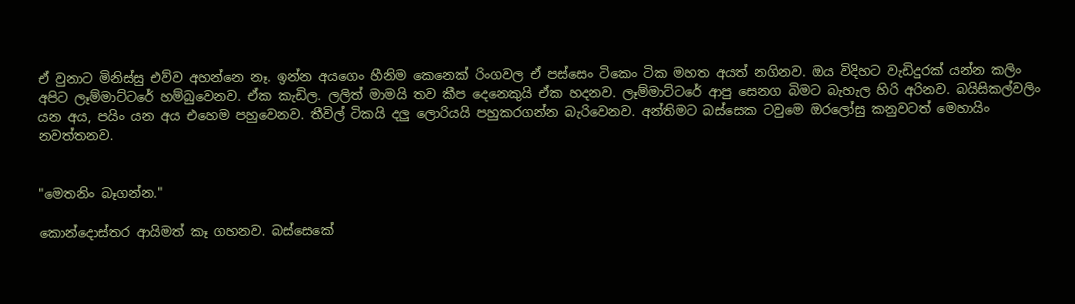ඒ වුනාට මිනිස්සු එව්ව අහන්නෙ නෑ. ඉන්න අයගෙං හීනිම කෙනෙක් රිංගවල ඒ පස්සෙං ටිකෙං ටික මහත අයත් නගිනව. ඔය විදිහට වැඩිදුරක් යන්න කලිං අපිට ලෑම්මාට්ටරේ හම්බුවෙනව. ඒක කැඩිල. ලලිත් මාමයි තව කීප දෙනෙකුයි ඒක හදනව. ලෑම්මාට්ටරේ ආපු සෙනග බිමට බැහැල හිරි අරිනව. බයිසිකල්වලිං යන අය, පයිං යන අය එහෙම පහුවෙනව. තීවිල් ටිකයි දලු ලොරියයි පහුකරගන්න බැරිවෙනව. අන්තිමට බස්සෙක ටවුමෙ ඔරලෝසු කනුවටත් මෙහායිං නවත්තනව.


"මෙතනිං බෑගන්න."

කොන්දොස්තර ආයිමත් කෑ ගහනව. බස්සෙකේ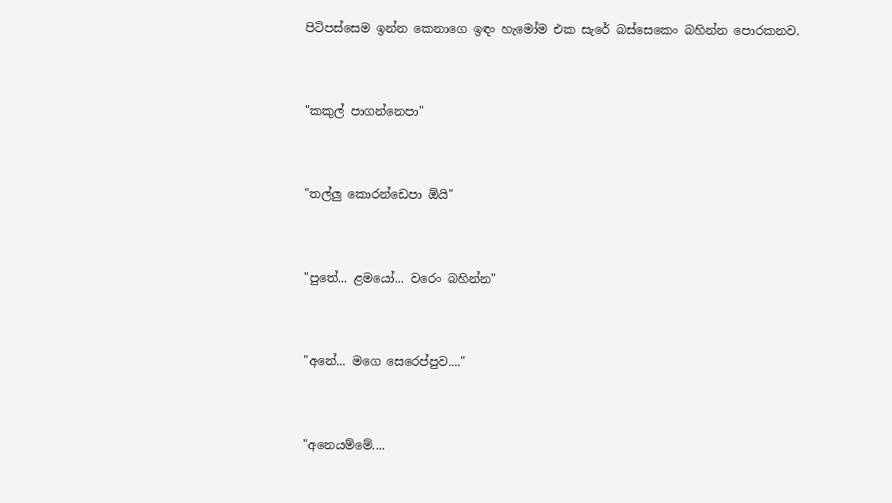පිටිපස්සෙම ඉන්න කෙනාගෙ ඉඳං හැමෝම එක සැරේ බස්සෙකෙං බහින්න පොරකනව.


"කකුල් පාගන්නෙපා"


"තල්ලු කොරන්ඩෙපා ඕයි"


"පුතේ... ළමයෝ... වරෙං බහින්න"


"අනේ... මගෙ සෙරෙප්පුව...."


"අනෙයම්මේ....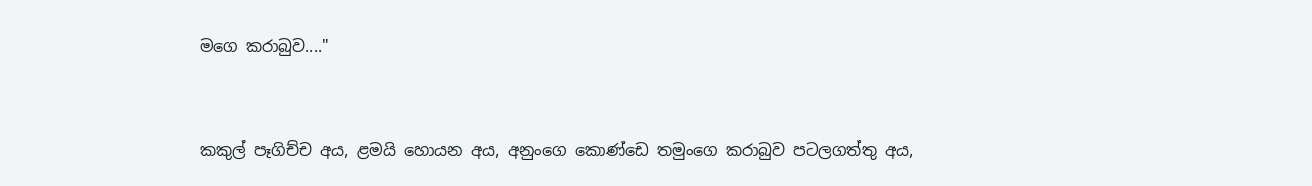මගෙ කරාබුව...."


කකුල් පෑගිච්ච අය, ළමයි හොයන අය, අනුංගෙ කොණ්ඩෙ තමුංගෙ කරාබුව පටලගත්තු අය,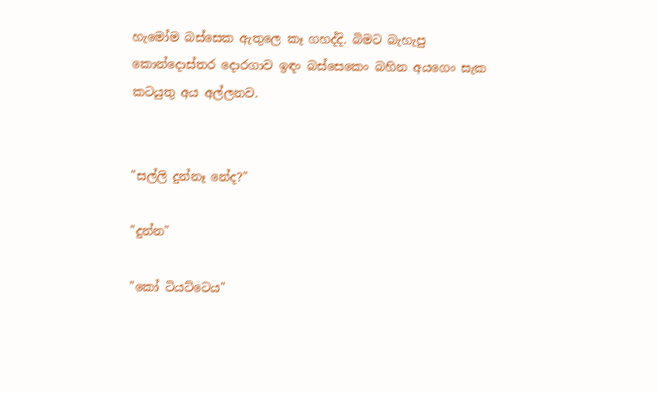හැමෝම බස්සෙක ඇතුලෙ කෑ ගහද්දි. බිමට බැහැපු කොන්දොස්තර දොරගාව ඉඳං බස්සෙකෙං බහින අයගෙං සැක කටයුතු අය අල්ලනව.


"සල්ලි දුන්නෑ නේද?"

"දුන්න"

"කෝ ටියට්ටෙය"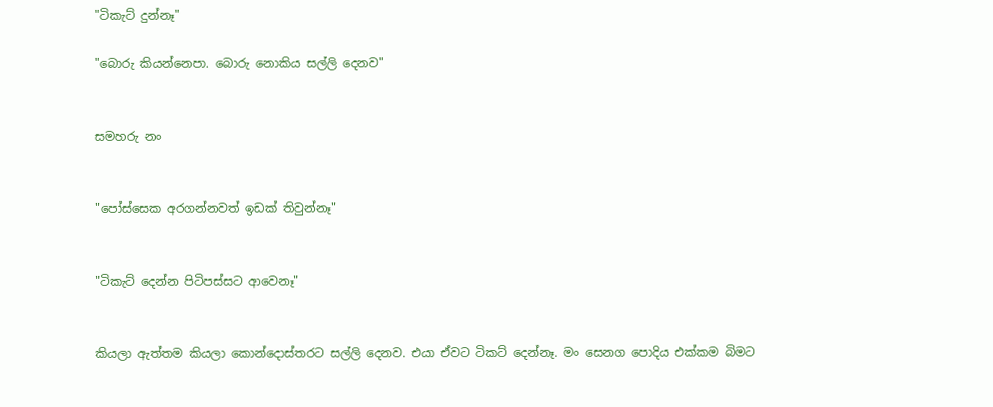"ටිකැට් දුන්නෑ"

"බොරු කියන්නෙපා. බොරු නොකිය සල්ලි දෙනව"


සමහරු නං


"පෝස්සෙක අරගන්නවත් ඉඩක් තිවුන්නෑ"


"ටිකැට් දෙන්න පිටිපස්සට ආවෙනෑ"


කියලා ඇත්තම කියලා කොන්දොස්තරට සල්ලි දෙනව. එයා ඒවට ටිකට් දෙන්නෑ. මං සෙනග පොදිය එක්කම බිමට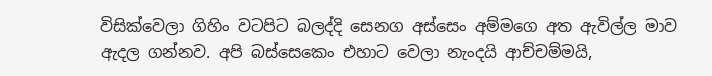විසික්වෙලා ගිහිං වටපිට බලද්දි සෙනග අස්සෙං අම්මගෙ අත ඇවිල්ල මාව ඇදල ගන්නව. අපි බස්සෙකෙං එහාට වෙලා නැංදයි ආච්චම්මයි,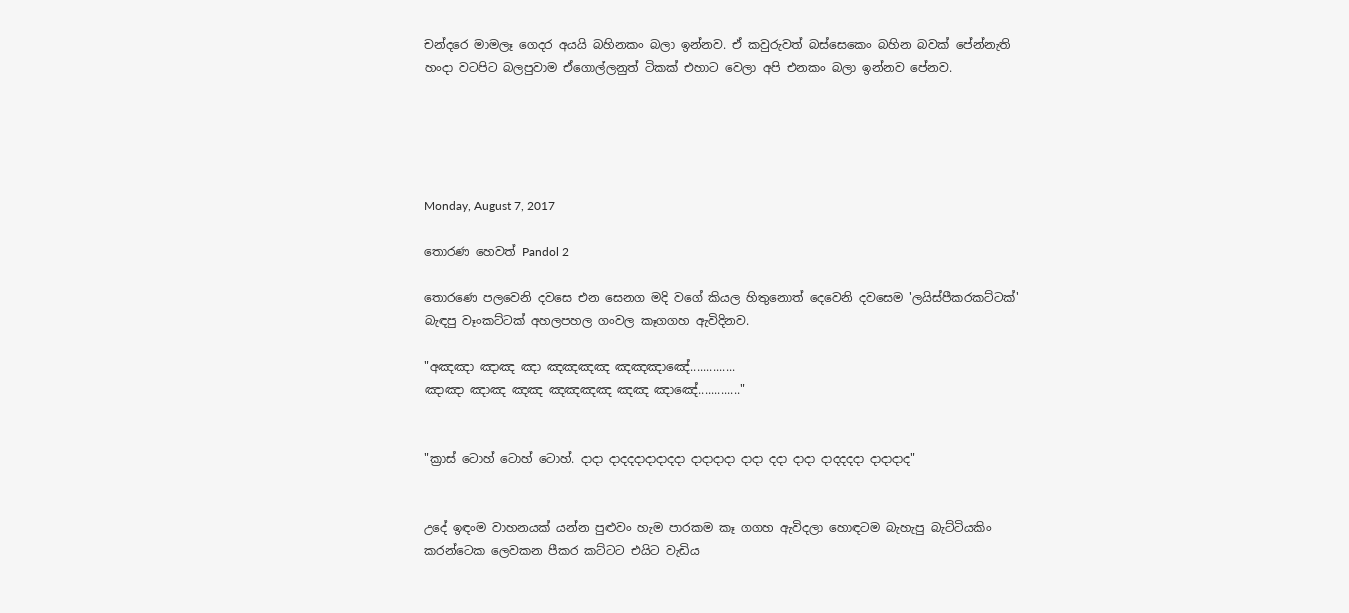චන්දරෙ මාමලෑ ගෙදර අයයි බහිනකං බලා ඉන්නව. ඒ කවුරුවත් බස්සෙකෙං බහින බවක් පේන්නැති හංදා වටපිට බලපුවාම ඒගොල්ලනුත් ටිකක් එහාට වෙලා අපි එනකං බලා ඉන්නව පේනව.





Monday, August 7, 2017

තොරණ හෙවත් Pandol 2

තොරණෙ පලවෙනි දවසෙ එන සෙනග මදි වගේ කියල හිතුනොත් දෙවෙනි දවසෙම 'ලයිස්පීකරකට්ටක්' බැඳපු වෑංකට්ටක් අහලපහල ගංවල කෑගගහ ඇවිදිනව.

"අඤඤා ඤාඤ ඤා ඤඤඤඤ ඤඤඤාඤේ..............
ඤාඤා ඤාඤ ඤඤ ඤඤඤඤ ඤඤ ඤාඤේ............."


"ක්‍රාස් ටොහ් ටොහ් ටොහ්. දාදා දාදදදාදාදාදදා දාදාදාදා දාදා දදා දාදා දාදදදදා දාදාදාද"


උදේ ඉඳංම වාහනයක් යන්න පුළුවං හැම පාරකම කෑ ගගහ ඇවිදලා හොඳටම බැහැපු බැට්ටියකිං කරන්ටෙක ලෙවකන පීකර කට්ටට එයිට වැඩිය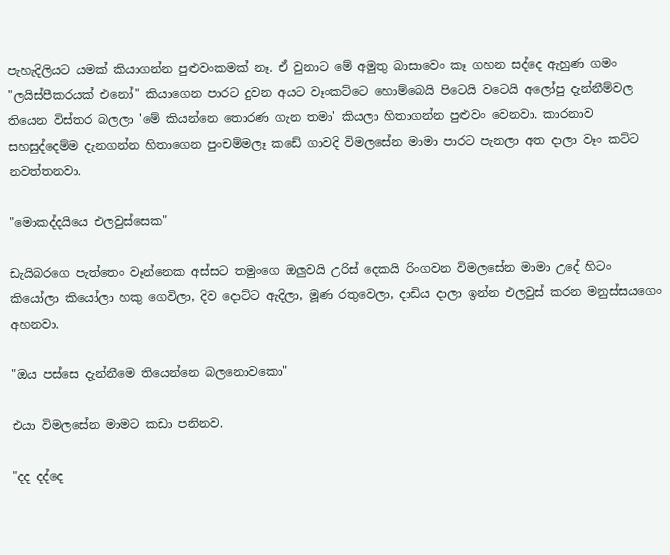පැහැදිලියට යමක් කියාගන්න පුළුවංකමක් නෑ. ඒ වුනාට මේ අමුතු බාසාවෙං කෑ ගහන සද්දෙ ඇහුණ ගමං "ලයිස්පීකරයක් එනෝ" කියාගෙන පාරට දුවන අයට වෑංකට්ටෙ හොම්බෙයි පිටෙයි වටෙයි අලෝපු දැන්නීම්වල තියෙන විස්තර බලලා 'මේ කියන්නෙ තොරණ ගැන තමා' කියලා හිතාගන්න පුළුවං වෙනවා. කාරනාව සහසුද්දෙම්ම දැනගන්න හිතාගෙන පුංචම්මලෑ කඩේ ගාවදි විමලසේන මාමා පාරට පැනලා අත දාලා වෑං කට්ට නවත්තනවා.

"මොකද්දයියෙ එලවුස්සෙක"

ඩැයිබරගෙ පැත්තෙං වෑන්නෙක අස්සට තමුංගෙ ඔලුවයි උරිස් දෙකයි රිංගවන විමලසේන මාමා උදේ හිටං කියෝලා කියෝලා හකු ගෙවිලා, දිව දොට්ට ඇදිලා, මූණ රතුවෙලා, දාඩිය දාලා ඉන්න එලවුස් කරන මනුස්සයගෙං අහනවා.

"ඔය පස්සෙ දැන්නීමෙ තියෙන්නෙ බලනොවකො"

එයා විමලසේන මාමට කඩා පනිනව.

"දද දද්දෙ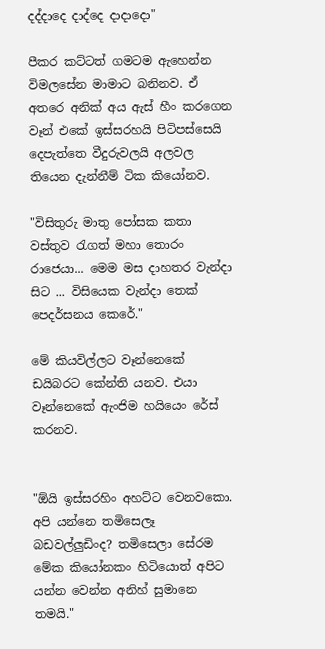දද්දාදෙ දාද්දෙ දාදාදො"

පීකර කට්ටත් ගමටම ඇහෙන්න විමලසේන මාමාට බනිනව. ඒ අතරෙ අනික් අය ඇස් හීං කරගෙන වෑන් එකේ ඉස්සරහයි පිටිපස්සෙයි දෙපැත්තෙ වීදුරුවලයි අලවල තියෙන දැන්නීම් ටික කියෝනව.

"විසිතුරු මාතු පෝසක කතා වස්තුව රැගත් මහා තොරං රාජෙයා... මෙම මස දාහතර වැන්දා සිට ... විසියෙක වැන්දා තෙක් පෙදර්සනය කෙරේ."

මේ කියවිල්ලට වෑන්නෙකේ ඩයිබරට කේන්ති යනව. එයා වෑන්නෙකේ ඇංජිම හයියෙං රේස් කරනව.


"ඕයි ඉස්සරහිං අහට්ට වෙනවකො. අපි යන්නෙ තමිසෙලෑ බඩවල්ලුඩිංද? තමිසෙලා සේරම මේක කියෝනකං හිටියොත් අපිට යන්න වෙන්න අනිහ් සුමානෙ තමයි."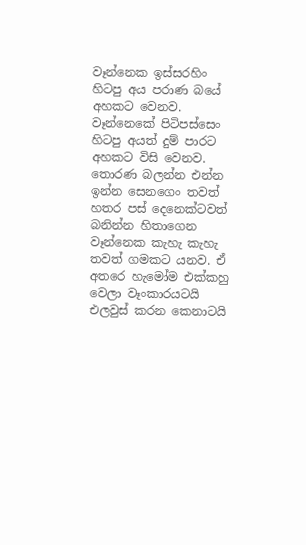වෑන්නෙක ඉස්සරහිං හිටපු අය පරාණ බයේ අහකට වෙනව. වෑන්නෙකේ පිටිපස්සෙං හිටපු අයත් දුම් පාරට අහකට විසි වෙනව. තොරණ බලන්න එන්න ඉන්න සෙනගෙං තවත් හතර පස් දෙනෙක්ටවත් බනින්න හිතාගෙන වෑන්නෙක කැහැ කැහැ තවත් ගමකට යනව. ඒ අතරෙ හැමෝම එක්කහු වෙලා වෑංකාරයටයි එලවුස් කරන කෙනාටයි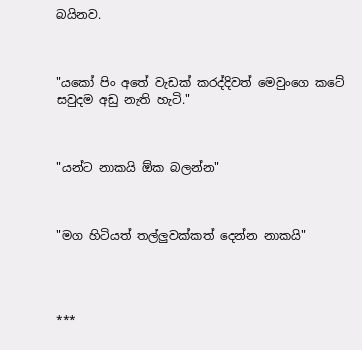බයිනව.



"යකෝ පිං අතේ වැඩක් කරද්දිවත් මෙවුංගෙ කටේ සවුදම අඩු නැති හැටි."



"යන්ට නාකයි ඕක බලන්න"



"මග හිටියත් තල්ලුවක්කත් දෙන්න නාකයි"




***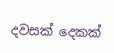දවසක් දෙකක්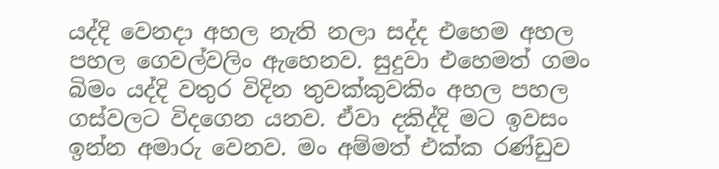යද්දි වෙනදා අහල නැති නලා සද්ද එහෙම අහල පහල ගෙවල්වලිං ඇහෙනව. සුදුවා එහෙමත් ගමං බිමං යද්දි වතුර විදින තුවක්කුවකිං අහල පහල ගස්වලට විදගෙන යනව. ඒවා දකිද්දි මට ඉවසං ඉන්න අමාරු වෙනව. මං අම්මත් එක්ක රණ්ඩුව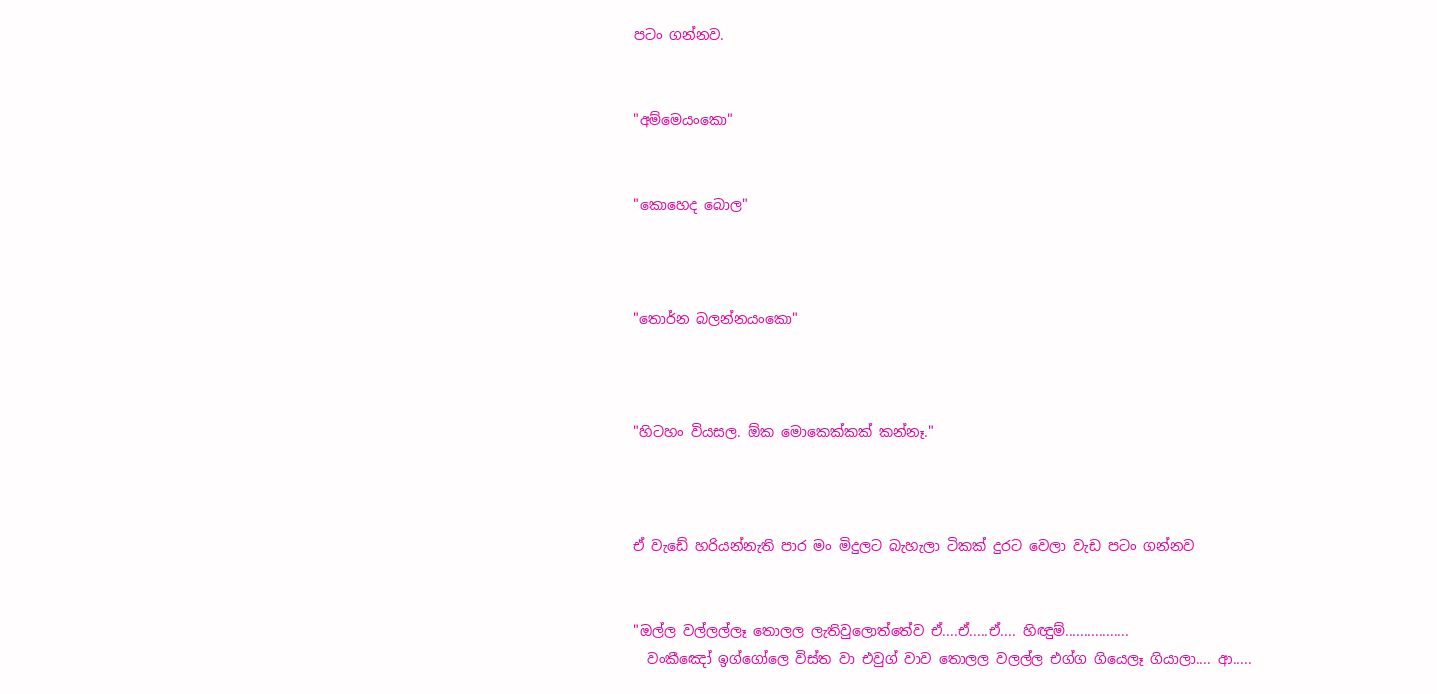පටං ගන්නව.


"අම්මෙයංකො"


"කොහෙද බොල"



"තොර්න බලන්නයංකො"



"හිටහං වියසල. ඕක මොකෙක්කක් කන්නෑ."



ඒ වැඩේ හරියන්නැති පාර මං මිදුලට බැහැලා ටිකක් දුරට වෙලා වැඩ පටං ගන්නව


"ඔල්ල වල්ලල්ලෑ තොලල ලැතිවුලොත්තේව ඒ....ඒ.....ඒ.... හිඥුම්.................
  වංකීඤෝ ඉග්ගෝලෙ විස්ත වා එවුග් වාව තොලල වලල්ල එග්ග ගියෙලෑ ගියාලා.... ආ.....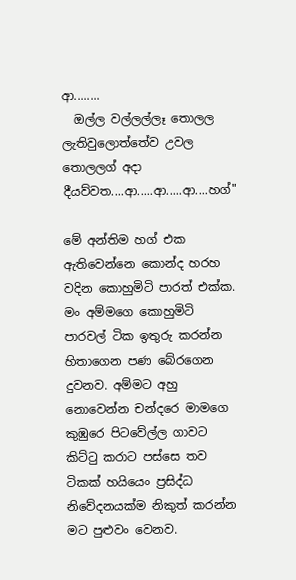ආ........
  ඔල්ල වල්ලල්ලෑ තොලල ලැතිවුලොත්තේව උවල තොලලග් අදා දීයව්වත....ආ.....ආ.....ආ....හග්"

මේ අන්තිම හග් එක ඇතිවෙන්නෙ කොන්ද හරහ වදින කොහුමිටි පාරත් එක්ක. මං අම්මගෙ කොහුමිටි පාරවල් ටික ඉතුරු කරන්න හිතාගෙන පණ බේරගෙන දුවනව. අම්මට අහු නොවෙන්න චන්දරෙ මාමගෙ කුඹුරෙ පිටවේල්ල ගාවට කිට්ටු කරාට පස්සෙ තව ටිකක් හයියෙං ප්‍රසිද්ධ නිවේදනයක්ම නිකුත් කරන්න මට පුළුවං වෙනව.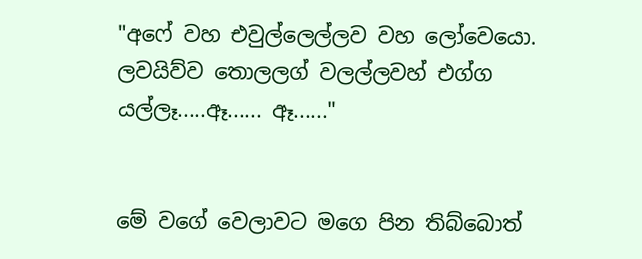"අෆේ වහ එවුල්ලෙල්ලව වහ ලෝවෙයො. ලවයිව්ව තොලලග් වලල්ලවහ් එග්ග යල්ලෑ.....ඈ...... ඈ......"


මේ වගේ වෙලාවට මගෙ පින තිබ්බොත්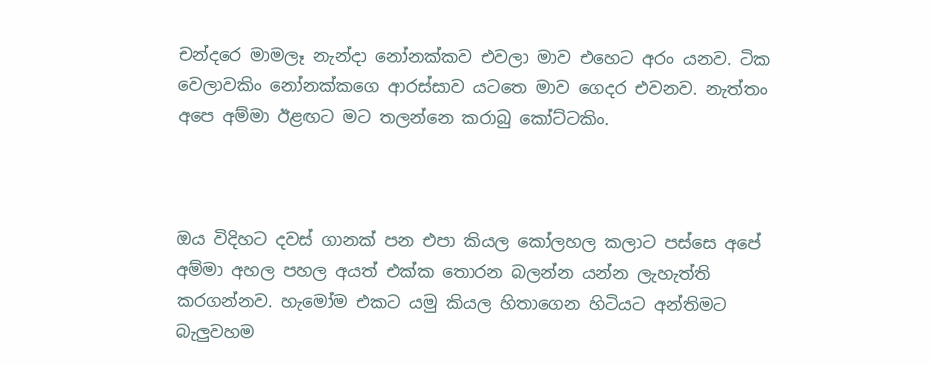චන්දරෙ මාමලෑ නැන්දා නෝනක්කව එවලා මාව එහෙට අරං යනව. ටික වෙලාවකිං නෝනක්කගෙ ආරස්සාව යටතෙ මාව ගෙදර එවනව. නැත්තං අපෙ අම්මා ඊළඟට මට තලන්නෙ කරාබු කෝට්ටකිං.



ඔය විදිහට දවස් ගානක් පන එපා කියල කෝලහල කලාට පස්සෙ අපේ අම්මා අහල පහල අයත් එක්ක තොරන බලන්න යන්න ලැහැත්ති කරගන්නව. හැමෝම එකට යමු කියල හිතාගෙන හිටියට අන්තිමට බැලුවහම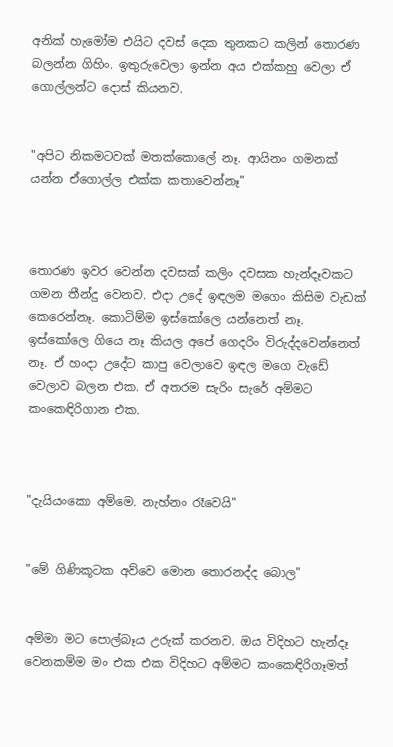අනික් හැමෝම එයිට දවස් දෙක තුනකට කලින් තොරණ බලන්න ගිහිං. ඉතුරුවෙලා ඉන්න අය එක්කහු වෙලා ඒ ගොල්ලන්ට දොස් කියනව.


"අපිට නිකමටවක් මතක්කොලේ නෑ. ආයිනං ගමනක් යන්න ඒගොල්ල එක්ක කතාවෙන්නෑ"



තොරණ ඉවර වෙන්න දවසක් කලිං දවසක හැන්දෑවකට ගමන තීන්දු වෙනව. එදා උදේ ඉඳලම මගෙං කිසිම වැඩක් කෙරෙන්නෑ. කොටිම්ම ඉස්කෝලෙ යන්නෙත් නෑ. ඉස්කෝලෙ ගියෙ නෑ කියල අපේ ගෙදරිං විරුද්දවෙන්නෙත් නෑ. ඒ හංදා උදේට කාපු වෙලාවෙ ඉඳල මගෙ වැඩේ වෙලාව බලන එක. ඒ අතරම සැරිං සැරේ අම්මට කංකෙඳිරිගාන එක.



"දැයියංකො අම්මෙ. නැහ්නං රෑවෙයි"


"මේ ගිණිකූටක අව්වෙ මොන තොරනද්ද බොල"


අම්මා මට පොල්බෑය උරුක් කරනව. ඔය විදිහට හැන්දෑ වෙනකම්ම මං එක එක විදිහට අම්මට කංකෙඳිරිගෑමත්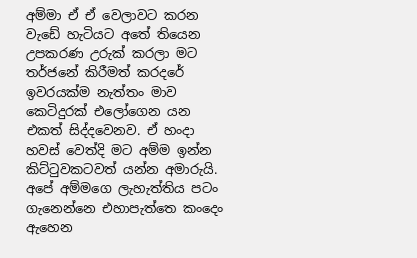අම්මා ඒ ඒ වෙලාවට කරන වැඩේ හැටියට අතේ තියෙන උපකරණ උරුක් කරලා මට තර්ජනේ කිරීමත් කරදරේ ඉවරයක්ම නැත්තං මාව කෙටිදුරක් එලෝගෙන යන එකත් සිද්දවෙනව. ඒ හංදා හවස් වෙත්දි මට අම්ම ඉන්න කිට්ටුවකටවත් යන්න අමාරුයි. අපේ අම්මගෙ ලැහැත්තිය පටං ගැනෙන්නෙ එහාපැත්තෙ කංදෙං ඇහෙන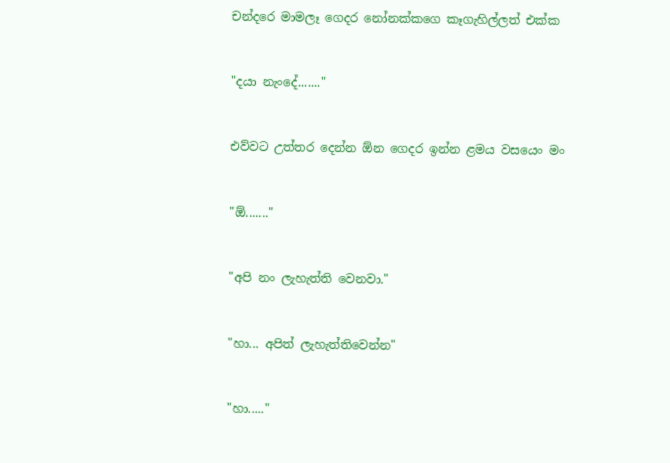චන්දරෙ මාමලෑ ගෙදර නෝනක්කගෙ කෑගැහිල්ලත් එක්ක


"දයා නැංදේ......."


එව්වට උත්තර දෙන්න ඕන ගෙදර ඉන්න ළමය වසයෙං මං


"ඕ......."


"අපි නං ලැහැත්ති වෙනවා."


"හා... අපිත් ලැහැත්තිවෙන්න"


"හා....."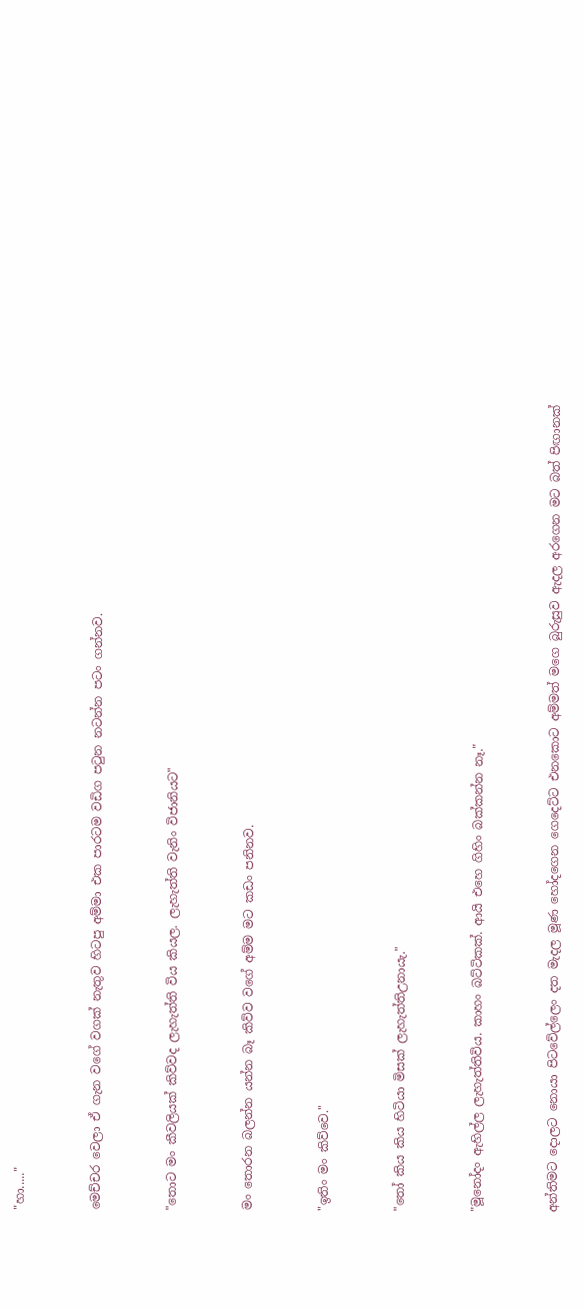"හා....."


මෙච්චර වෙලා ඒ ගැන වගේ වගක් නැතුව හිටපු අම්මා එක පාරටම වඩිග පටුන නටන්න පටං ගන්නව.


"තොට මං කීවලියක් කිව්වද ලැහැත්ති විය කියල. ලැහැත්ති වැනිං විජානියට"


මං තොරන බලන්න යන්න බෑ කිව්ව වගේ අම්ම මට කඩං පනිනව.


"ඉතිං මං කිව්වෙ."


"තෝ කිය කිය හිටියා මිසක් ලැහැත්තිඋනායැ."


"මූනෝදං ඇහිල්ල ලැහැත්තිවිය. කාහං බට්ටිකක්. ආයි එහෙ ගිහිං බක්කන්න නෑ."


අන්තිමට දොලට නොයා පිටවේල්ලෙං දත මැදල මූණ හෝදගෙන ගෙදෙට්ට එනකොට අම්මත් මගෙ බුරුසුව ඇදල අරගෙන මට බත් පිඟානක්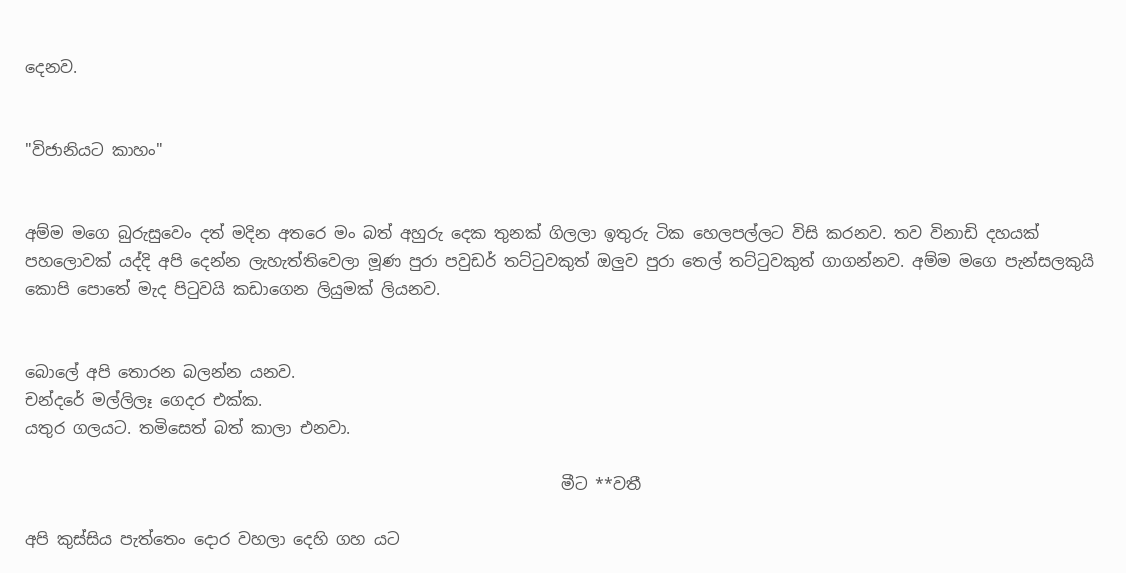දෙනව.


"විජානියට කාහං"


අම්ම මගෙ බුරුසුවෙං දත් මදින අතරෙ මං බත් අහුරු දෙක තුනක් ගිලලා ඉතුරු ටික හෙලපල්ලට විසි කරනව. තව විනාඩි දහයක් පහලොවක් යද්දි අපි දෙන්න ලැහැත්තිවෙලා මූණ පුරා පවුඩර් තට්ටුවකුත් ඔලුව පුරා තෙල් තට්ටුවකුත් ගාගන්නව. අම්ම මගෙ පැන්සලකුයි කොපි පොතේ මැද පිටුවයි කඩාගෙන ලියුමක් ලියනව.


බොලේ අපි තොරන බලන්න යනව.
චන්දරේ මල්ලිලෑ ගෙදර එක්ක.
යතුර ගලයට. තමිසෙත් බත් කාලා එනවා.

                                                                   මීට **වතී

අපි කුස්සිය පැත්තෙං දොර වහලා දෙහි ගහ යට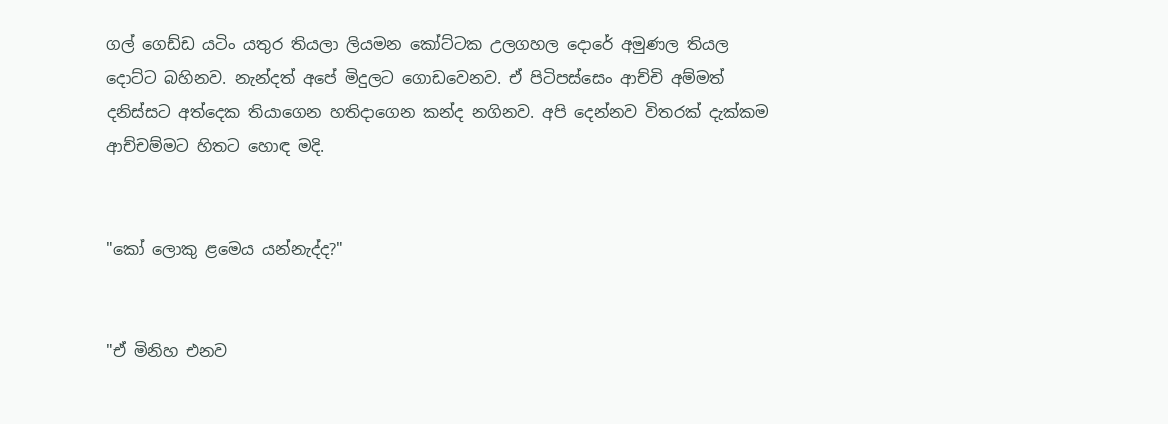ගල් ගෙඩ්ඩ යටිං යතුර තියලා ලියමන කෝට්ටක උලගහල දොරේ අමුණල තියල දොට්ට බහිනව. නැන්දත් අපේ මිදුලට ගොඩවෙනව. ඒ පිටිපස්සෙං ආච්චි අම්මත් දනිස්සට අත්දෙක තියාගෙන හතිදාගෙන කන්ද නගිනව. අපි දෙන්නව විතරක් දැක්කම ආච්චම්මට හිතට හොඳ මදි.


"කෝ ලොකු ළමෙය යන්නැද්ද?"


"ඒ මිනිහ එනව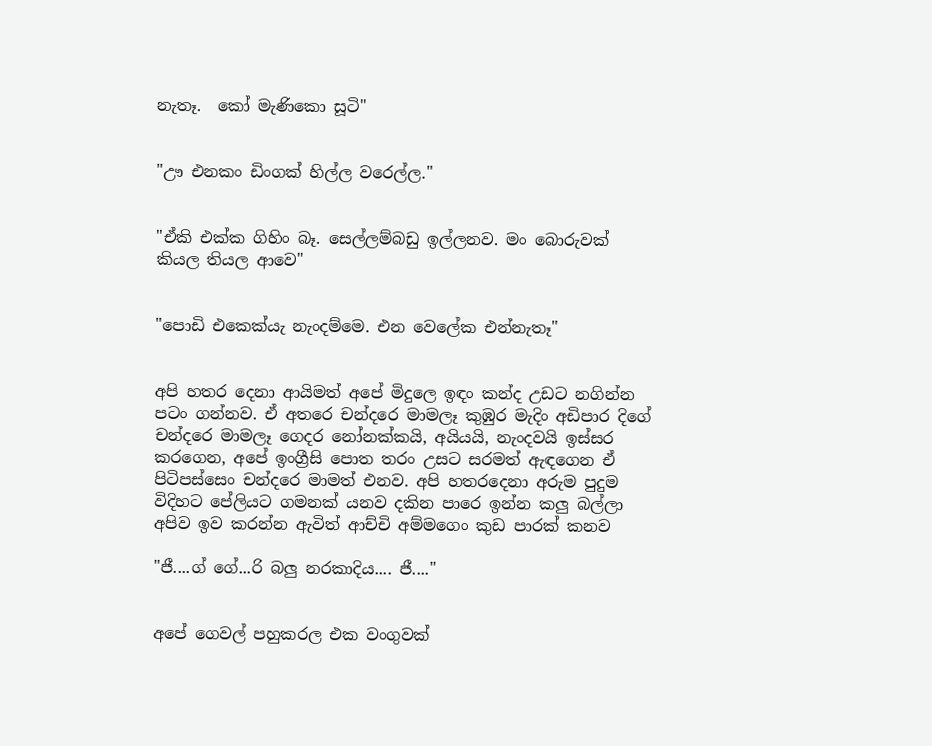නැතෑ.  කෝ මැණිකො සූටි"


"ඌ එනකං ඩිංගක් හිල්ල වරෙල්ල."


"ඒකි එක්ක ගිහිං බෑ. සෙල්ලම්බඩු ඉල්ලනව. මං බොරුවක් කියල තියල ආවෙ"


"පොඩි එකෙක්යැ නැංදම්මෙ. එන වෙලේක එන්නැතෑ"


අපි හතර දෙනා ආයිමත් අපේ මිදුලෙ ඉඳං කන්ද උඩට නගින්න පටං ගන්නව. ඒ අතරෙ චන්දරෙ මාමලෑ කුඹුර මැදිං අඩිපාර දිගේ චන්දරෙ මාමලෑ ගෙදර නෝනක්කයි, අයියයි, නැංදවයි ඉස්සර කරගෙන, අපේ ඉංග්‍රීසි පොත තරං උසට සරමත් ඇඳගෙන ඒ පිටිපස්සෙං චන්දරෙ මාමත් එනව. අපි හතරදෙනා අරුම පුදුම විදිහට පේලියට ගමනක් යනව දකින පාරෙ ඉන්න කලු බල්ලා අපිව ඉව කරන්න ඇවිත් ආච්චි අම්මගෙං කුඩ පාරක් කනව

"ජී....ග් ගේ...රි බලු නරකාදිය.... ජී...."


අපේ ගෙවල් පහුකරල එක වංගුවක්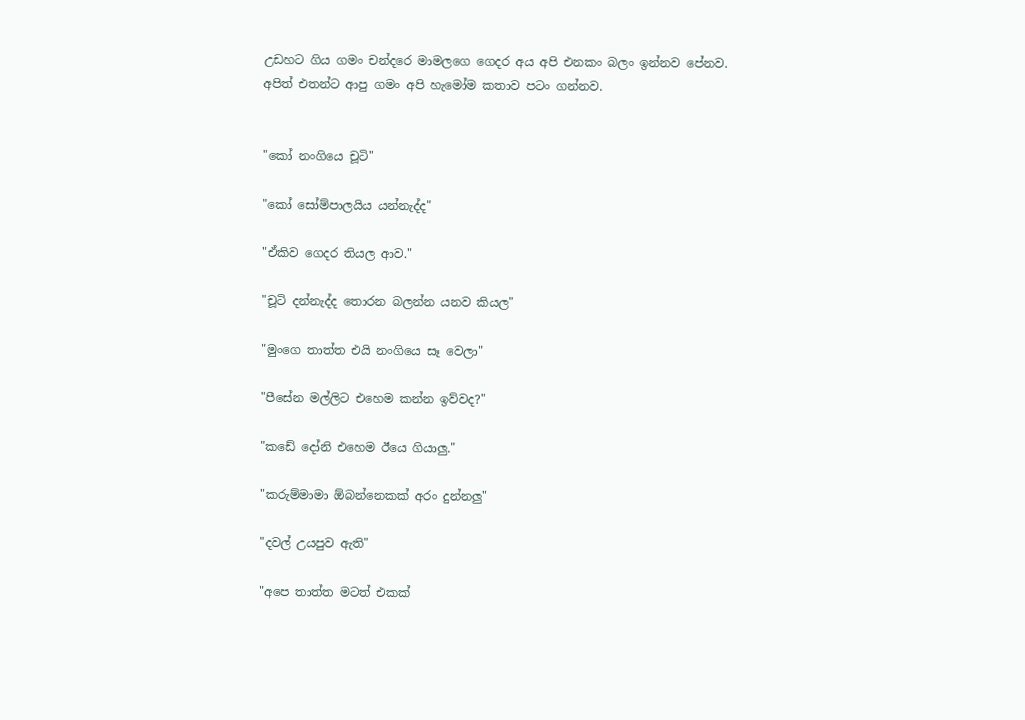උඩහට ගිය ගමං චන්දරෙ මාමලගෙ ගෙදර අය අපි එනකං බලං ඉන්නව පේනව. අපිත් එතන්ට ආපු ගමං අපි හැමෝම කතාව පටං ගන්නව.


"කෝ නංගියෙ චූටි"

"කෝ සෝම්පාලයිය යන්නැද්ද"

"ඒකිව ගෙදර තියල ආව."

"චූටි දන්නැද්ද තොරන බලන්න යනව කියල"

"මුංගෙ තාත්ත එයි නංගියෙ සෑ වෙලා"

"පීසේන මල්ලිට එහෙම කන්න ඉව්වද?"

"කඩේ දෝනි එහෙම ඊයෙ ගියාලු."

"කරුම්මාමා ඕබන්නෙකක් අරං දුන්නලු"

"දවල් උයපුව ඇති"

"අපෙ තාත්ත මටත් එකක්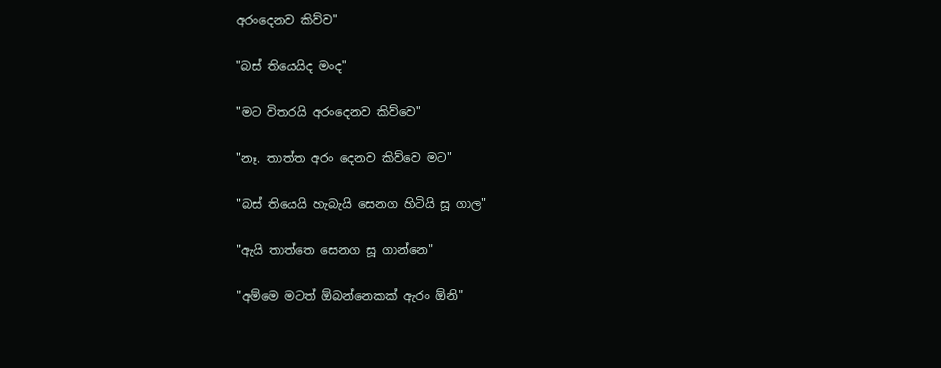අරංදෙනව කිව්ව"

"බස් තියෙයිද මංද"

"මට විතරයි අරංදෙනව කිව්වෙ"

"නෑ. තාත්ත අරං දෙනව කිව්වෙ මට"

"බස් තියෙයි හැබැයි සෙනග හිටියි සූ ගාල"

"ඇයි තාත්තෙ සෙනග සූ ගාන්නෙ"

"අම්මෙ මටත් ඕබන්නෙකක් ඇරං ඕනි"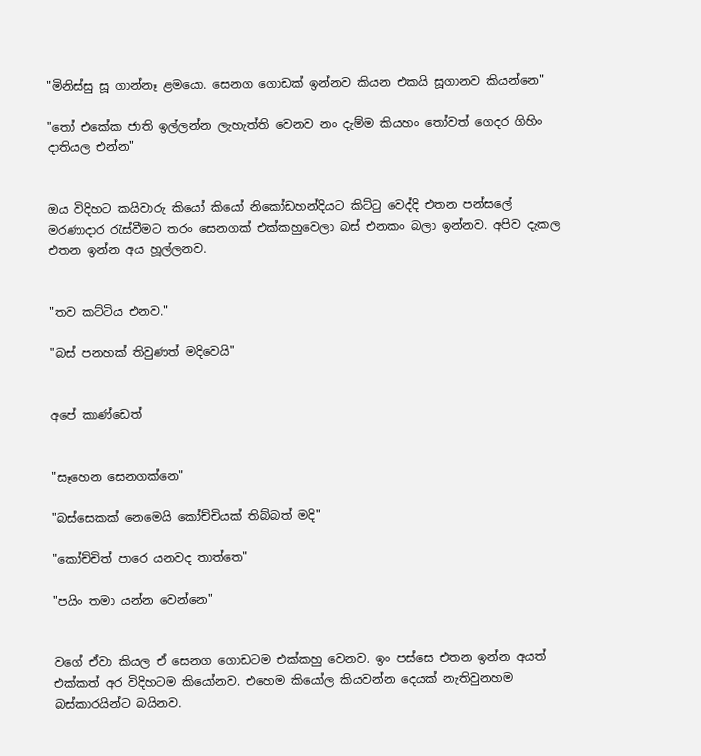"මිනිස්සු සූ ගාන්නෑ ළමයො. සෙනග ගොඩක් ඉන්නව කියන එකයි සූගානව කියන්නෙ"

"තෝ එකේක ජාති ඉල්ලන්න ලැහැත්ති වෙනව නං දැම්ම කියහං තෝවත් ගෙදර ගිහිං දාතියල එන්න"


ඔය විදිහට කයිවාරු කියෝ කියෝ නිකෝඩහන්දියට කිට්ටු වෙද්දි එතන පන්සලේ මරණාදාර රැස්වීමට තරං සෙනගක් එක්කහුවෙලා බස් එනකං බලා ඉන්නව. අපිව දැකල එතන ඉන්න අය හූල්ලනව.


"තව කට්ටිය එනව."

"බස් පනහක් තිවුණත් මදිවෙයි"


අපේ කාණ්ඩෙත්


"සෑහෙන සෙනගක්නෙ"

"බස්සෙකක් නෙමෙයි කෝච්චියක් තිබ්බත් මදි"

"කෝච්චිත් පාරෙ යනවද තාත්තෙ"

"පයිං තමා යන්න වෙන්නෙ"


වගේ ඒවා කියල ඒ සෙනග ගොඩටම එක්කහු වෙනව. ඉං පස්සෙ එතන ඉන්න අයත් එක්කත් අර විදිහටම කියෝනව. එහෙම කියෝල කියවන්න දෙයක් නැතිවුනහම බස්කාරයින්ට බයිනව.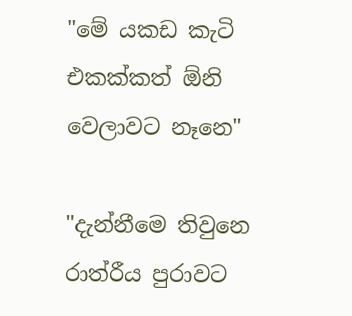"මේ යකඩ කැටි එකක්කත් ඕනි වෙලාවට නෑනෙ"

"දැන්නීමෙ තිවුනෙ රාත්රීය පුරාවට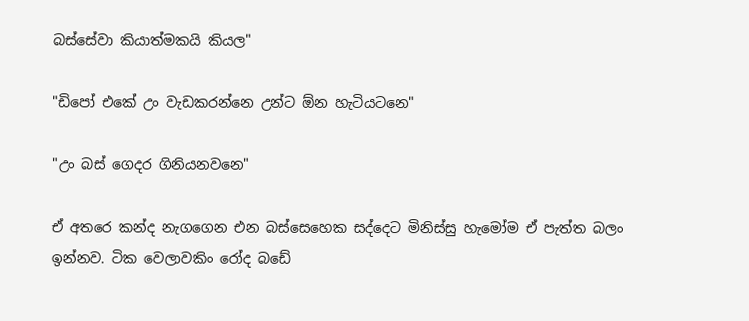බස්සේවා කියාත්මකයි කියල"

"ඩිපෝ එකේ උං වැඩකරන්නෙ උන්ට ඕන හැටියටනෙ"

"උං බස් ගෙදර ගිනියනවනෙ"

ඒ අතරෙ කන්ද නැගගෙන එන බස්සෙහෙක සද්දෙට මිනිස්සු හැමෝම ඒ පැත්ත බලං ඉන්නව. ටික වෙලාවකිං රෝද බඩේ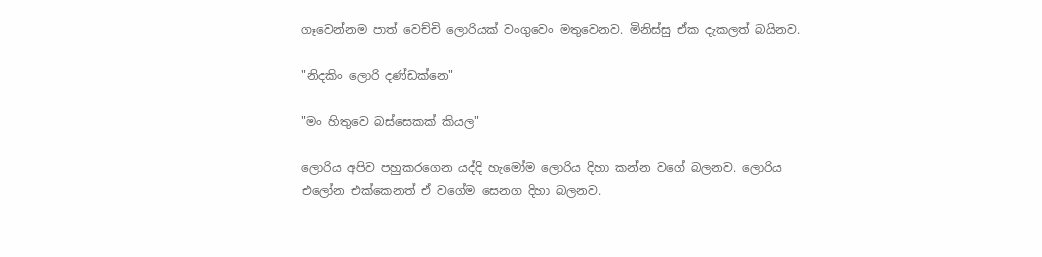ගෑවෙන්නම පාත් වෙච්චි ලොරියක් වංගුවෙං මතුවෙනව. මිනිස්සු ඒක දැකලත් බයිනව.

"නිදකිං ලොරි දණ්ඩක්නෙ"

"මං හිතුවෙ බස්සෙකක් කියල"

ලොරිය අපිව පහුකරගෙන යද්දි හැමෝම ලොරිය දිහා කන්න වගේ බලනව. ලොරිය එලෝන එක්කෙනත් ඒ වගේම සෙනග දිහා බලනව.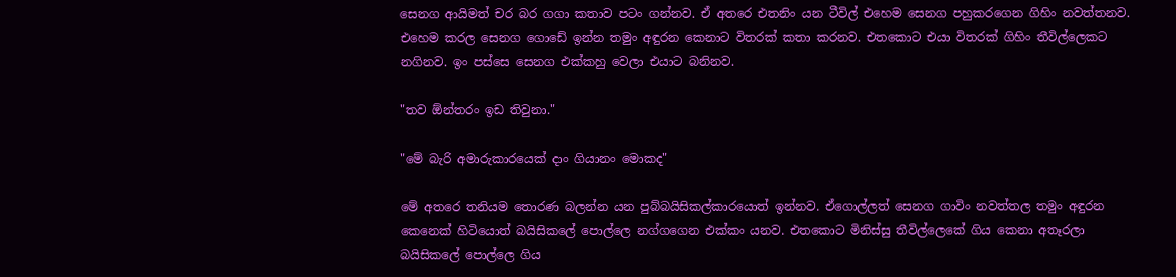සෙනග ආයිමත් චර බර ගගා කතාව පටං ගන්නව. ඒ අතරෙ එතනිං යන ටීවිල් එහෙම සෙනග පහුකරගෙන ගිහිං නවත්තනව. එහෙම කරල සෙනග ගොඩේ ඉන්න තමුං අඳුරන කෙනාට විතරක් කතා කරනව. එතකොට එයා විතරක් ගිහිං තීවිල්ලෙකට නගිනව. ඉං පස්සෙ සෙනග එක්කහු වෙලා එයාට බනිනව.

"තව ඕන්තරං ඉඩ තිවුනා."

"මේ බැරි අමාරුකාරයෙක් දාං ගියානං මොකද"

මේ අතරෙ තනියම තොරණ බලන්න යන පුබ්බයිසිකල්කාරයොත් ඉන්නව. ඒගොල්ලත් සෙනග ගාවිං නවත්තල තමුං අඳුරන කෙනෙක් හිටියොත් බයිසිකලේ පොල්ලෙ නග්ගගෙන එක්කං යනව. එතකොට මිනිස්සු තීවිල්ලෙකේ ගිය කෙනා අතෑරලා බයිසිකලේ පොල්ලෙ ගිය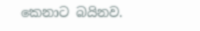කෙනාට බයිනව.